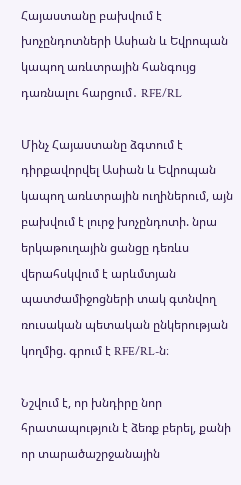Հայաստանը բախվում է խոչընդոտների Ասիան և Եվրոպան կապող առևտրային հանգույց դառնալու հարցում․ RFE/RL

Մինչ Հայաստանը ձգտում է դիրքավորվել Ասիան և Եվրոպան կապող առևտրային ուղիներում, այն բախվում է լուրջ խոչընդոտի. նրա երկաթուղային ցանցը դեռևս վերահսկվում է արևմտյան պատժամիջոցների տակ գտնվող ռուսական պետական ընկերության կողմից. գրում է RFE/RL-ն։

Նշվում է, որ խնդիրը նոր հրատապություն է ձեռք բերել, քանի որ տարածաշրջանային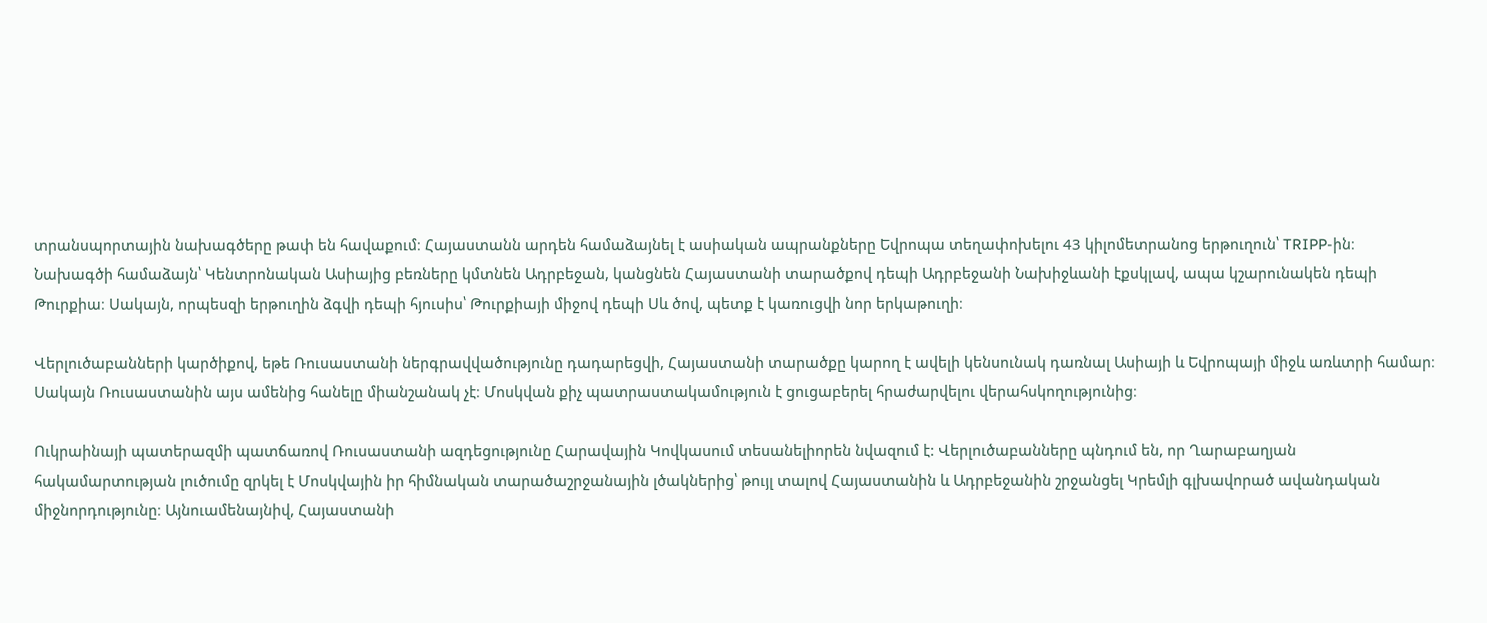տրանսպորտային նախագծերը թափ են հավաքում։ Հայաստանն արդեն համաձայնել է ասիական ապրանքները Եվրոպա տեղափոխելու 43 կիլոմետրանոց երթուղուն՝ TRIPP-ին։ Նախագծի համաձայն՝ Կենտրոնական Ասիայից բեռները կմտնեն Ադրբեջան, կանցնեն Հայաստանի տարածքով դեպի Ադրբեջանի Նախիջևանի էքսկլավ, ապա կշարունակեն դեպի Թուրքիա։ Սակայն, որպեսզի երթուղին ձգվի դեպի հյուսիս՝ Թուրքիայի միջով դեպի Սև ծով, պետք է կառուցվի նոր երկաթուղի։

Վերլուծաբանների կարծիքով, եթե Ռուսաստանի ներգրավվածությունը դադարեցվի, Հայաստանի տարածքը կարող է ավելի կենսունակ դառնալ Ասիայի և Եվրոպայի միջև առևտրի համար։ Սակայն Ռուսաստանին այս ամենից հանելը միանշանակ չէ։ Մոսկվան քիչ պատրաստակամություն է ցուցաբերել հրաժարվելու վերահսկողությունից։

Ուկրաինայի պատերազմի պատճառով Ռուսաստանի ազդեցությունը Հարավային Կովկասում տեսանելիորեն նվազում է: Վերլուծաբանները պնդում են, որ Ղարաբաղյան հակամարտության լուծումը զրկել է Մոսկվային իր հիմնական տարածաշրջանային լծակներից՝ թույլ տալով Հայաստանին և Ադրբեջանին շրջանցել Կրեմլի գլխավորած ավանդական միջնորդությունը։ Այնուամենայնիվ, Հայաստանի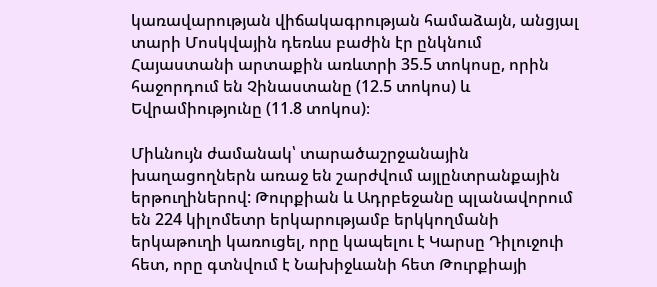կառավարության վիճակագրության համաձայն, անցյալ տարի Մոսկվային դեռևս բաժին էր ընկնում Հայաստանի արտաքին առևտրի 35.5 տոկոսը, որին հաջորդում են Չինաստանը (12.5 տոկոս) և Եվրամիությունը (11.8 տոկոս)։

Միևնույն ժամանակ՝ տարածաշրջանային խաղացողներն առաջ են շարժվում այլընտրանքային երթուղիներով: Թուրքիան և Ադրբեջանը պլանավորում են 224 կիլոմետր երկարությամբ երկկողմանի երկաթուղի կառուցել, որը կապելու է Կարսը Դիլուջուի հետ, որը գտնվում է Նախիջևանի հետ Թուրքիայի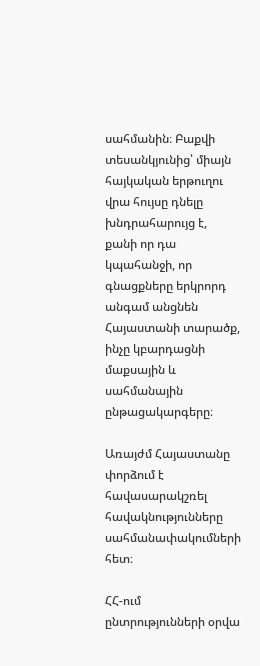սահմանին։ Բաքվի տեսանկյունից՝ միայն հայկական երթուղու վրա հույսը դնելը խնդրահարույց է, քանի որ դա կպահանջի, որ գնացքները երկրորդ անգամ անցնեն Հայաստանի տարածք, ինչը կբարդացնի մաքսային և սահմանային ընթացակարգերը։

Առայժմ Հայաստանը փորձում է հավասարակշռել հավակնությունները սահմանափակումների հետ։

ՀՀ-ում ընտրությունների օրվա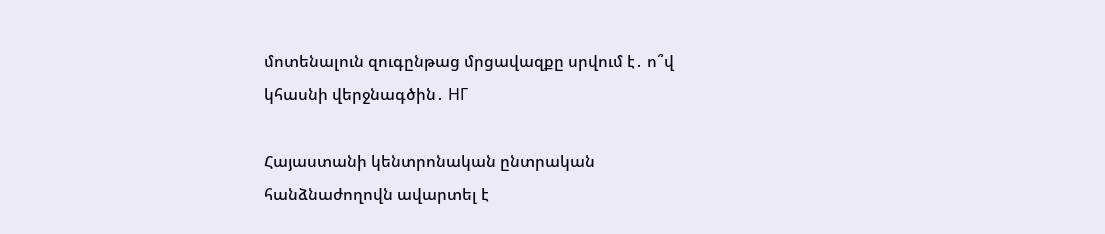մոտենալուն զուգընթաց մրցավազքը սրվում է․ ո՞վ կհասնի վերջնագծին․ НГ

Հայաստանի կենտրոնական ընտրական հանձնաժողովն ավարտել է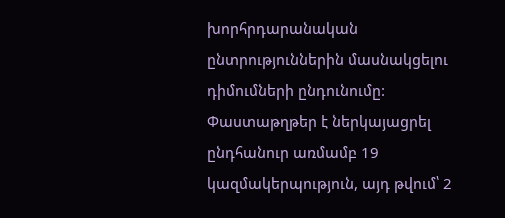խորհրդարանական ընտրություններին մասնակցելու դիմումների ընդունումը: Փաստաթղթեր է ներկայացրել ընդհանուր առմամբ 19 կազմակերպություն, այդ թվում՝ 2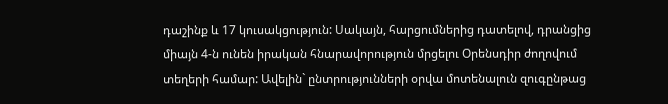դաշինք և 17 կուսակցություն: Սակայն, հարցումներից դատելով, դրանցից միայն 4-ն ունեն իրական հնարավորություն մրցելու Օրենսդիր ժողովում տեղերի համար: Ավելին` ընտրությունների օրվա մոտենալուն զուգընթաց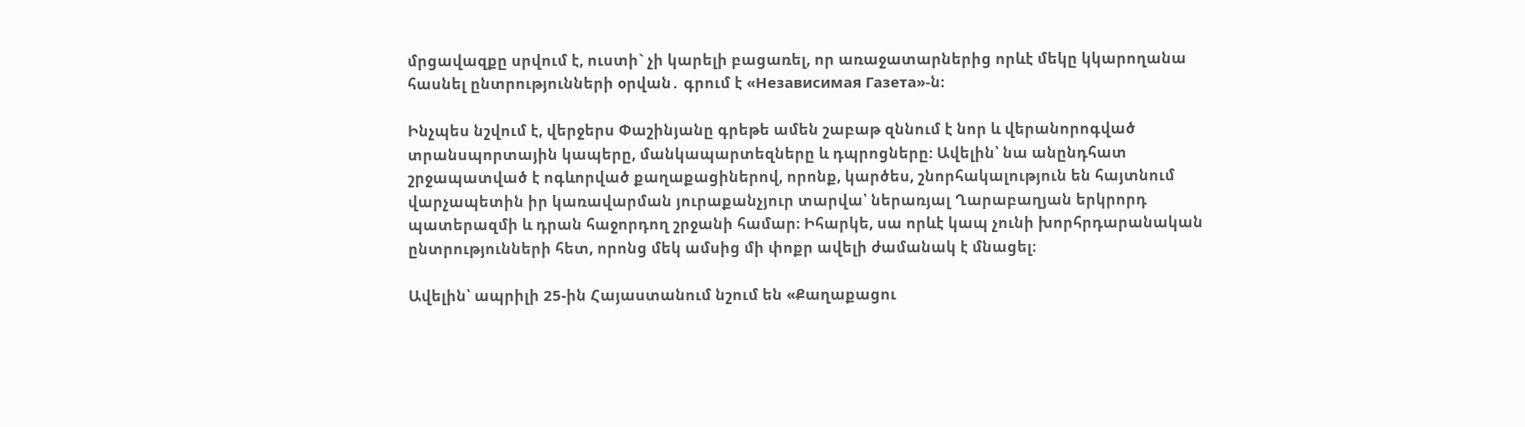մրցավազքը սրվում է, ուստի` չի կարելի բացառել, որ առաջատարներից որևէ մեկը կկարողանա հասնել ընտրությունների օրվան․ գրում է «Независимая Газета»-ն։

Ինչպես նշվում է, վերջերս Փաշինյանը գրեթե ամեն շաբաթ զննում է նոր և վերանորոգված տրանսպորտային կապերը, մանկապարտեզները և դպրոցները: Ավելին՝ նա անընդհատ շրջապատված է ոգևորված քաղաքացիներով, որոնք, կարծես, շնորհակալություն են հայտնում վարչապետին իր կառավարման յուրաքանչյուր տարվա՝ ներառյալ Ղարաբաղյան երկրորդ պատերազմի և դրան հաջորդող շրջանի համար։ Իհարկե, սա որևէ կապ չունի խորհրդարանական ընտրությունների հետ, որոնց մեկ ամսից մի փոքր ավելի ժամանակ է մնացել։

Ավելին՝ ապրիլի 25-ին Հայաստանում նշում են «Քաղաքացու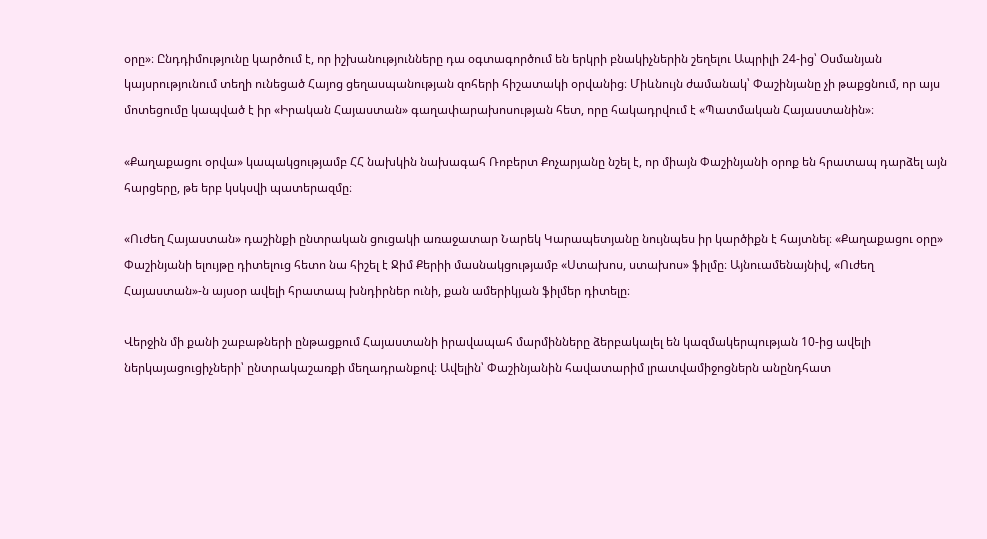օրը»։ Ընդդիմությունը կարծում է, որ իշխանությունները դա օգտագործում են երկրի բնակիչներին շեղելու Ապրիլի 24-ից՝ Օսմանյան կայսրությունում տեղի ունեցած Հայոց ցեղասպանության զոհերի հիշատակի օրվանից։ Միևնույն ժամանակ՝ Փաշինյանը չի թաքցնում, որ այս մոտեցումը կապված է իր «Իրական Հայաստան» գաղափարախոսության հետ, որը հակադրվում է «Պատմական Հայաստանին»։

«Քաղաքացու օրվա» կապակցությամբ ՀՀ նախկին նախագահ Ռոբերտ Քոչարյանը նշել է, որ միայն Փաշինյանի օրոք են հրատապ դարձել այն հարցերը, թե երբ կսկսվի պատերազմը։

«Ուժեղ Հայաստան» դաշինքի ընտրական ցուցակի առաջատար Նարեկ Կարապետյանը նույնպես իր կարծիքն է հայտնել։ «Քաղաքացու օրը» Փաշինյանի ելույթը դիտելուց հետո նա հիշել է Ջիմ Քերիի մասնակցությամբ «Ստախոս, ստախոս» ֆիլմը։ Այնուամենայնիվ, «Ուժեղ Հայաստան»-ն այսօր ավելի հրատապ խնդիրներ ունի, քան ամերիկյան ֆիլմեր դիտելը։

Վերջին մի քանի շաբաթների ընթացքում Հայաստանի իրավապահ մարմինները ձերբակալել են կազմակերպության 10-ից ավելի ներկայացուցիչների՝ ընտրակաշառքի մեղադրանքով։ Ավելին՝ Փաշինյանին հավատարիմ լրատվամիջոցներն անընդհատ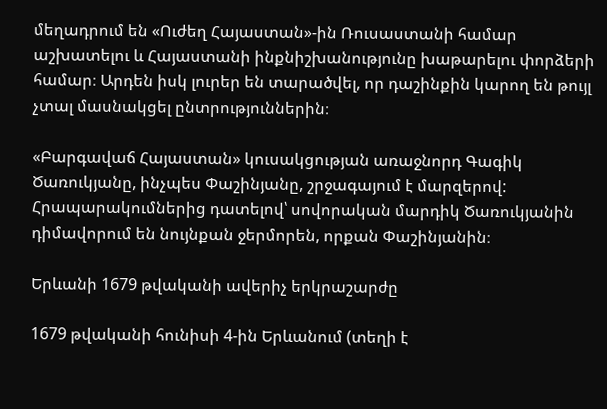մեղադրում են «Ուժեղ Հայաստան»-ին Ռուսաստանի համար աշխատելու և Հայաստանի ինքնիշխանությունը խաթարելու փորձերի համար։ Արդեն իսկ լուրեր են տարածվել, որ դաշինքին կարող են թույլ չտալ մասնակցել ընտրություններին։

«Բարգավաճ Հայաստան» կուսակցության առաջնորդ Գագիկ Ծառուկյանը, ինչպես Փաշինյանը, շրջագայում է մարզերով: Հրապարակումներից դատելով՝ սովորական մարդիկ Ծառուկյանին դիմավորում են նույնքան ջերմորեն, որքան Փաշինյանին։

Երևանի 1679 թվականի ավերիչ երկրաշարժը

1679 թվականի հունիսի 4-ին Երևանում (տեղի է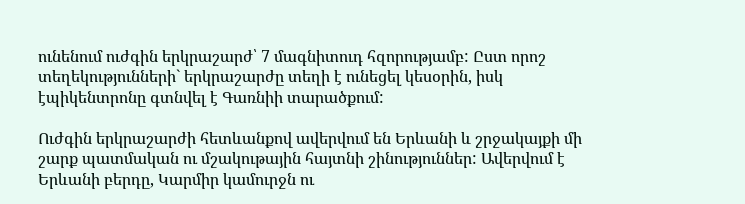ունենում ուժգին երկրաշարժ՝ 7 մագնիտուդ հզորությամբ: Ըստ որոշ տեղեկությունների` երկրաշարժը տեղի է ունեցել կեսօրին, իսկ էպիկենտրոնը գտնվել է Գառնիի տարածքում:

Ուժգին երկրաշարժի հետևանքով ավերվում են Երևանի և շրջակայքի մի շարք պատմական ու մշակութային հայտնի շինություններ: Ավերվում է Երևանի բերդը, Կարմիր կամուրջն ու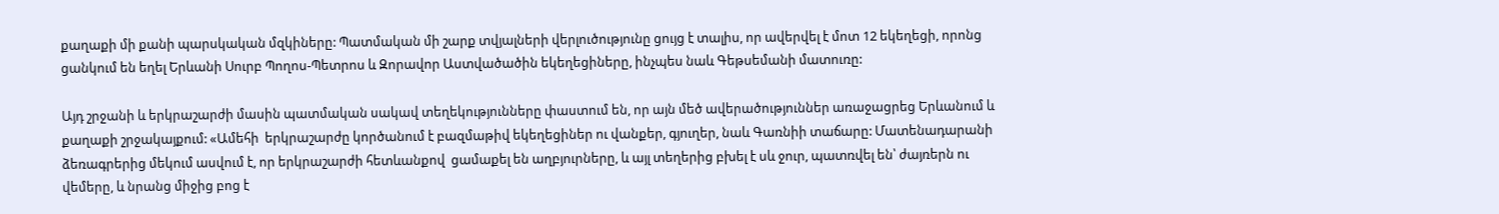քաղաքի մի քանի պարսկական մզկիները: Պատմական մի շարք տվյալների վերլուծությունը ցույց է տալիս, որ ավերվել է մոտ 12 եկեղեցի, որոնց ցանկում են եղել Երևանի Սուրբ Պողոս-Պետրոս և Զորավոր Աստվածածին եկեղեցիները, ինչպես նաև Գեթսեմանի մատուռը:

Այդ շրջանի և երկրաշարժի մասին պատմական սակավ տեղեկությունները փաստում են, որ այն մեծ ավերածություններ առաջացրեց Երևանում և քաղաքի շրջակայքում: «Ամեհի  երկրաշարժը կործանում է բազմաթիվ եկեղեցիներ ու վանքեր, գյուղեր, նաև Գառնիի տաճարը: Մատենադարանի ձեռագրերից մեկում ասվում է, որ երկրաշարժի հետևանքով  ցամաքել են աղբյուրները, և այլ տեղերից բխել է սև ջուր, պատռվել են՝ ժայռերն ու վեմերը, և նրանց միջից բոց է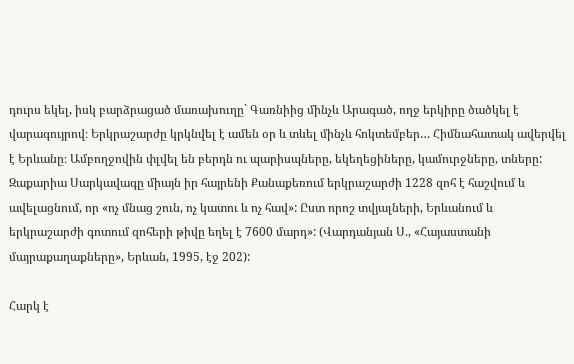դուրս եկել, իսկ բարձրացած մառախուղը` Գառնիից մինչև Արագած, ողջ երկիրը ծածկել է վարագույրով։ Երկրաշարժը կրկնվել է ամեն օր և տևել մինչև հոկտեմբեր… Հիմնահատակ ավերվել է Երևանը։ Ամբողջովին փլվել են բերդն ու պարիսպները, եկեղեցիները, կամուրջները, տները: Զաքարիա Սարկավագը միայն իր հայրենի Քանաքեռում երկրաշարժի 1228 զոհ է հաշվում և ավելացնում, որ «ոչ մնաց շուն, ոչ կատու և ոչ հավ»: Ըստ որոշ տվյալների, Երևանում և երկրաշարժի գոտում զոհերի թիվը եղել է 7600 մարդ»: (Վարդանյան Ս., «Հայաստանի մայրաքաղաքները», Երևան, 1995, էջ 202):

Հարկ է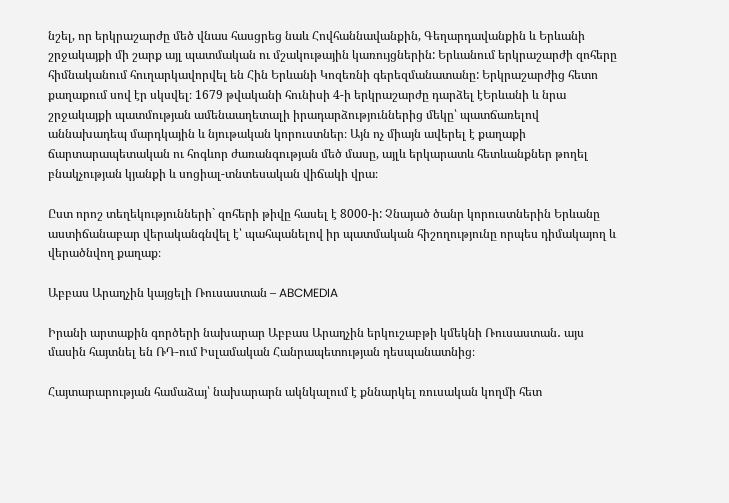նշել, որ երկրաշարժը մեծ վնաս հասցրեց նաև Հովհաննավանքին, Գեղարդավանքին և Երևանի շրջակայքի մի շարք այլ պատմական ու մշակութային կառույցներին: Երևանում երկրաշարժի զոհերը հիմնականում հուղարկավորվել են Հին Երևանի Կոզեռնի գերեզմանատանը: Երկրաշարժից հետո քաղաքում սով էր սկսվել։ 1679 թվականի հունիսի 4-ի երկրաշարժը դարձել էԵրևանի և նրա շրջակայքի պատմության ամենաաղետալի իրադարձություններից մեկը՝ պատճառելով աննախադեպ մարդկային և նյութական կորուստներ։ Այն ոչ միայն ավերել է քաղաքի ճարտարապետական ու հոգևոր ժառանգության մեծ մասը, այլև երկարատև հետևանքներ թողել բնակչության կյանքի և սոցիալ-տնտեսական վիճակի վրա։

Ըստ որոշ տեղեկությունների` զոհերի թիվը հասել է 8000-ի: Չնայած ծանր կորուստներին Երևանը աստիճանաբար վերականգնվել է՝ պահպանելով իր պատմական հիշողությունը որպես դիմակայող և վերածնվող քաղաք։

Աբբաս Արաղչին կայցելի Ռուսաստան – ABCMEDIA

Իրանի արտաքին գործերի նախարար Աբբաս Արաղչին երկուշաբթի կմեկնի Ռուսաստան․ այս մասին հայտնել են ՌԴ-ում Իսլամական Հանրապետության դեսպանատնից։

Հայտարարության համաձայ՝ նախարարն ակնկալում է քննարկել ռուսական կողմի հետ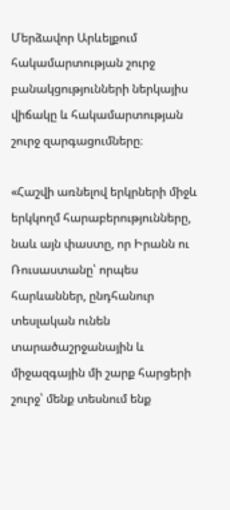Մերձավոր Արևելքում հակամարտության շուրջ բանակցությունների ներկայիս վիճակը և հակամարտության շուրջ զարգացումները։

«Հաշվի առնելով երկրների միջև երկկողմ հարաբերությունները, նաև այն փաստը, որ Իրանն ու Ռուսաստանը՝ որպես հարևաններ, ընդհանուր տեսլական ունեն տարածաշրջանային և միջազգային մի շարք հարցերի շուրջ՝ մենք տեսնում ենք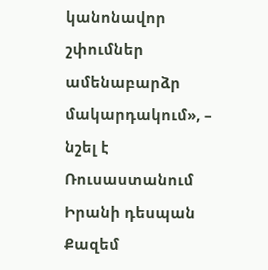կանոնավոր շփումներ ամենաբարձր մակարդակում», – նշել է Ռուսաստանում Իրանի դեսպան Քազեմ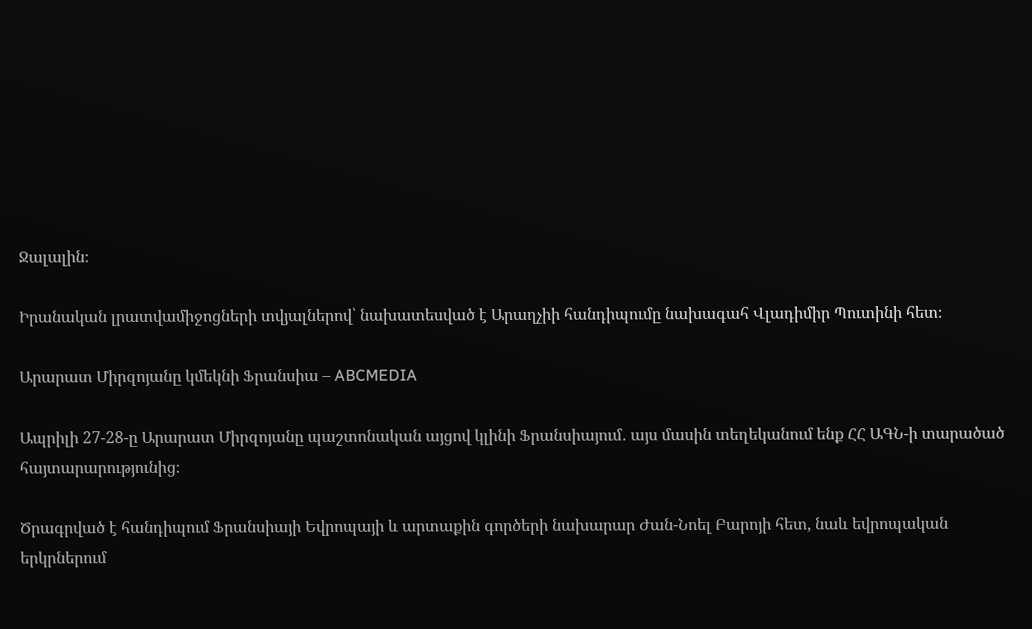Ջալալին։

Իրանական լրատվամիջոցների տվյալներով՝ նախատեսված է Արաղչիի հանդիպումը նախագահ Վլադիմիր Պուտինի հետ։

Արարատ Միրզոյանը կմեկնի Ֆրանսիա – ABCMEDIA

Ապրիլի 27-28-ը Արարատ Միրզոյանը պաշտոնական այցով կլինի Ֆրանսիայում․ այս մասին տեղեկանում ենք ՀՀ ԱԳՆ-ի տարածած հայտարարությունից։

Ծրագրված է հանդիպում Ֆրանսիայի Եվրոպայի և արտաքին գործերի նախարար Ժան-Նոել Բարոյի հետ, նաև եվրոպական երկրներում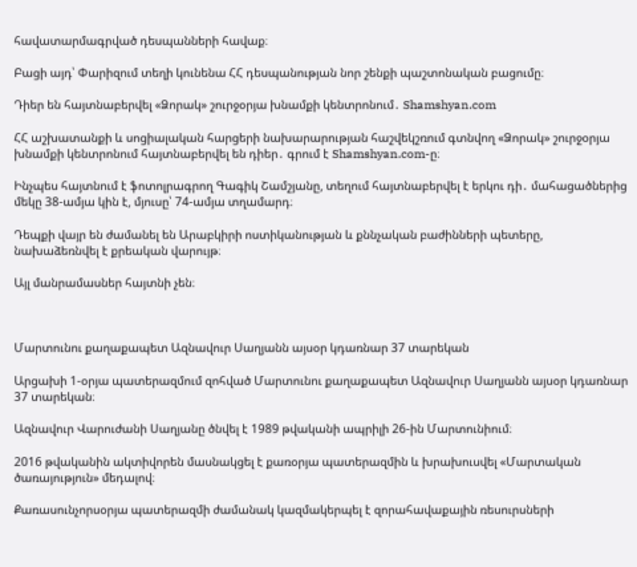հավատարմագրված դեսպանների հավաք։

Բացի այդ՝ Փարիզում տեղի կունենա ՀՀ դեսպանության նոր շենքի պաշտոնական բացումը։

Դիեր են հայտնաբերվել «Ձորակ» շուրջօրյա խնամքի կենտրոնում․ Shamshyan.com

ՀՀ աշխատանքի և սոցիալական հարցերի նախարարության հաշվեկշռում գտնվող «Ձորակ» շուրջօրյա խնամքի կենտրոնում հայտնաբերվել են դիեր․ գրում է Shamshyan.com-ը։

Ինչպես հայտնում է ֆոտոլրագրող Գագիկ Շամշյանը, տեղում հայտնաբերվել է երկու դի․ մահացածներից մեկը 38-ամյա կին է, մյուսը՝ 74-ամյա տղամարդ։

Դեպքի վայր են ժամանել են Արաբկիրի ոստիկանության և քննչական բաժինների պետերը, նախաձեռնվել է քրեական վարույթ։

Այլ մանրամասներ հայտնի չեն։



Մարտունու քաղաքապետ Ազնավուր Սաղյանն այսօր կդառնար 37 տարեկան

Արցախի 1-օրյա պատերազմում զոհված Մարտունու քաղաքապետ Ազնավուր Սաղյանն այսօր կդառնար 37 տարեկան։

Ազնավուր Վարուժանի Սաղյանը ծնվել է 1989 թվականի ապրիլի 26-ին Մարտունիում։

2016 թվականին ակտիվորեն մասնակցել է քառօրյա պատերազմին և խրախուսվել «Մարտական ծառայություն» մեդալով։

Քառասունչորսօրյա պատերազմի ժամանակ կազմակերպել է զորահավաքային ռեսուրսների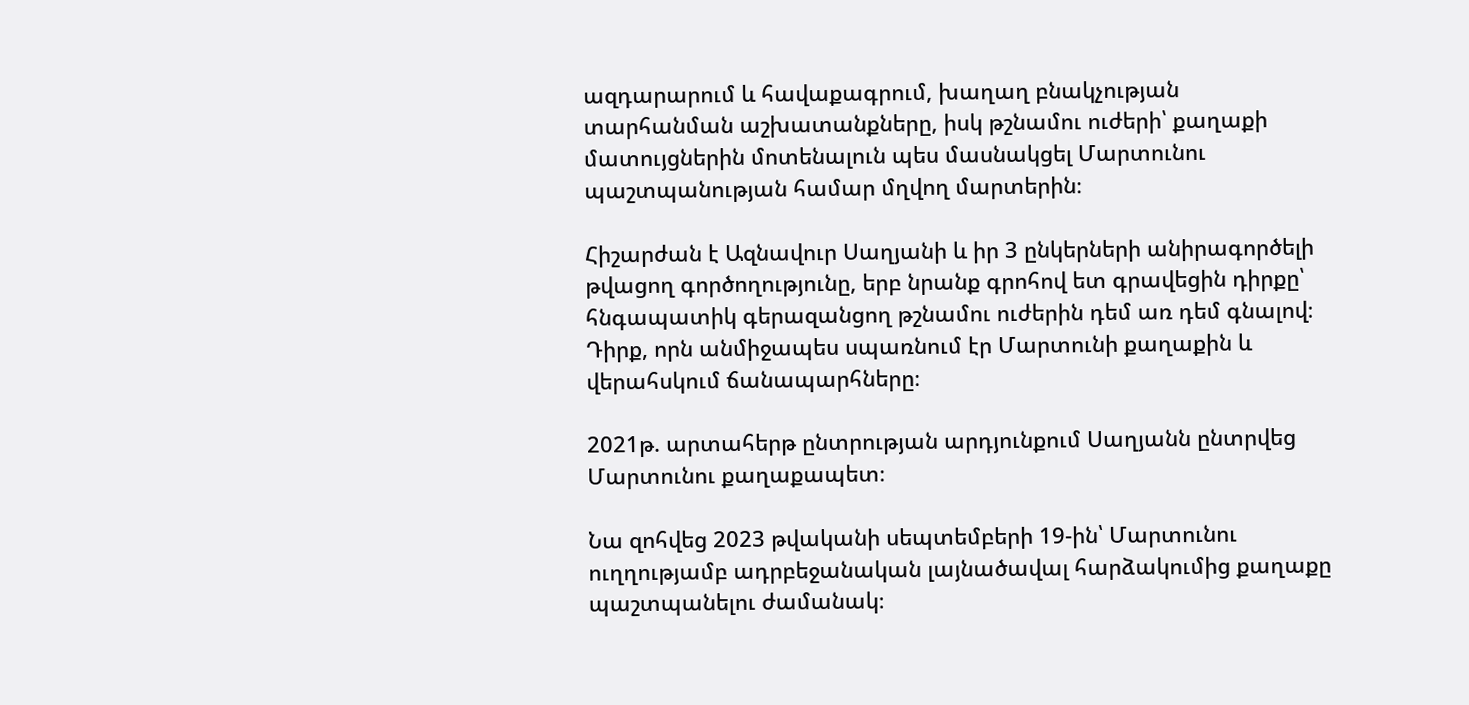ազդարարում և հավաքագրում, խաղաղ բնակչության տարհանման աշխատանքները, իսկ թշնամու ուժերի՝ քաղաքի մատույցներին մոտենալուն պես մասնակցել Մարտունու պաշտպանության համար մղվող մարտերին։

Հիշարժան է Ազնավուր Սաղյանի և իր 3 ընկերների անիրագործելի թվացող գործողությունը, երբ նրանք գրոհով ետ գրավեցին դիրքը՝ հնգապատիկ գերազանցող թշնամու ուժերին դեմ առ դեմ գնալով։ Դիրք, որն անմիջապես սպառնում էր Մարտունի քաղաքին և վերահսկում ճանապարհները։

2021թ. արտահերթ ընտրության արդյունքում Սաղյանն ընտրվեց Մարտունու քաղաքապետ։

Նա զոհվեց 2023 թվականի սեպտեմբերի 19-ին՝ Մարտունու ուղղությամբ ադրբեջանական լայնածավալ հարձակումից քաղաքը պաշտպանելու ժամանակ։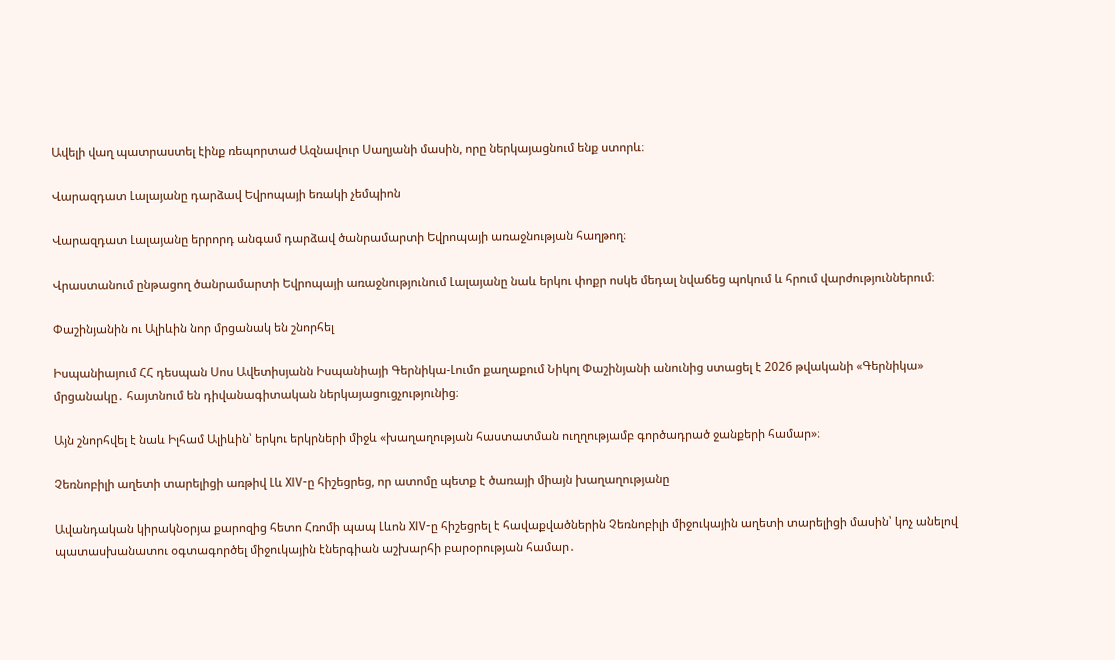Ավելի վաղ պատրաստել էինք ռեպորտաժ Ազնավուր Սաղյանի մասին, որը ներկայացնում ենք ստորև։

Վարազդատ Լալայանը դարձավ Եվրոպայի եռակի չեմպիոն

Վարազդատ Լալայանը երրորդ անգամ դարձավ ծանրամարտի Եվրոպայի առաջնության հաղթող։

Վրաստանում ընթացող ծանրամարտի Եվրոպայի առաջնությունում Լալայանը նաև երկու փոքր ոսկե մեդալ նվաճեց պոկում և հրում վարժություններում։

Փաշինյանին ու Ալիևին նոր մրցանակ են շնորհել

Իսպանիայում ՀՀ դեսպան Սոս Ավետիսյանն Իսպանիայի Գերնիկա-Լումո քաղաքում Նիկոլ Փաշինյանի անունից ստացել է 2026 թվականի «Գերնիկա» մրցանակը․ հայտնում են դիվանագիտական ներկայացուցչությունից։

Այն շնորհվել է նաև Իլհամ Ալիևին՝ երկու երկրների միջև «խաղաղության հաստատման ուղղությամբ գործադրած ջանքերի համար»։

Չեռնոբիլի աղետի տարելիցի առթիվ Լև XIV-ը հիշեցրեց, որ ատոմը պետք է ծառայի միայն խաղաղությանը

Ավանդական կիրակնօրյա քարոզից հետո Հռոմի պապ Լևոն XIV-ը հիշեցրել է հավաքվածներին Չեռնոբիլի միջուկային աղետի տարելիցի մասին՝ կոչ անելով պատասխանատու օգտագործել միջուկային էներգիան աշխարհի բարօրության համար․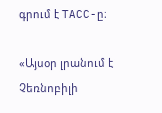գրում է TACC-ը։

«Այսօր լրանում է Չեռնոբիլի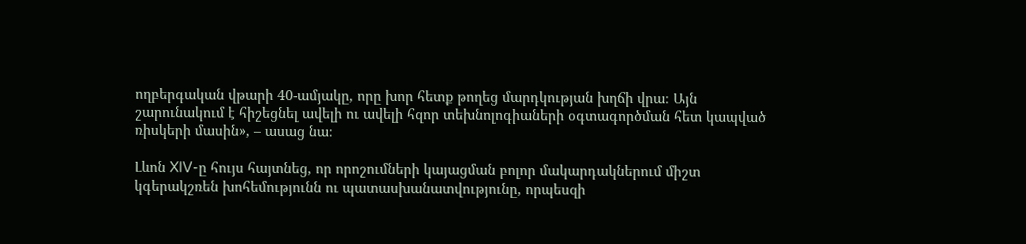ողբերգական վթարի 40-ամյակը, որը խոր հետք թողեց մարդկության խղճի վրա։ Այն շարունակում է հիշեցնել ավելի ու ավելի հզոր տեխնոլոգիաների օգտագործման հետ կապված ռիսկերի մասին», – ասաց նա։

Լևոն XIV-ը հույս հայտնեց, որ որոշումների կայացման բոլոր մակարդակներում միշտ կգերակշռեն խոհեմությունն ու պատասխանատվությունը, որպեսզի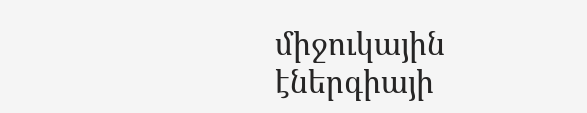միջուկային էներգիայի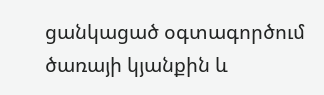ցանկացած օգտագործում ծառայի կյանքին և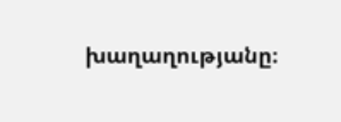խաղաղությանը։